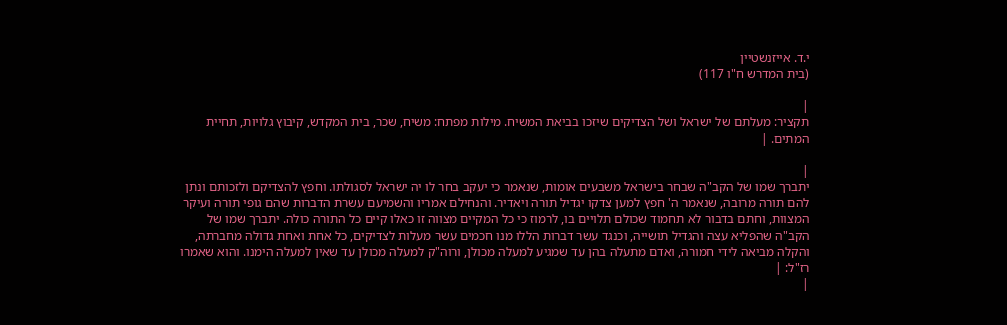י.ד. אייזנשטיין
(בית המדרש ח"ו 117)

|
תקציר: מעלתם של ישראל ושל הצדיקים שיזכו בביאת המשיח. מילות מפתח: משיח, שכר, בית המקדש, קיבוץ גלויות, תחיית המתים. |

|
יתברך שמו של הקב"ה שבחר בישראל משבעים אומות, שנאמר כי יעקב בחר לו יה ישראל לסגולתו. וחפץ להצדיקם ולזכותם ונתן להם תורה מרובה, שנאמר ה' חפץ למען צדקו יגדיל תורה ויאדיר. והנחילם אמריו והשמיעם עשרת הדברות שהם גופי תורה ועיקר המצוות, וחתם בדבור לא תחמוד שכולם תלויים בו, לרמוז כי כל המקיים מצווה זו כאלו קיים כל התורה כולה. יתברך שמו של הקב"ה שהפליא עצה והגדיל תושייה, וכנגד עשר דברות הללו מנו חכמים עשר מעלות לצדיקים, כל אחת ואחת גדולה מחברתה, והקלה מביאה לידי חמורה, ואדם מתעלה בהן עד שמגיע למעלה מכולן, ורוה"ק למעלה מכולן עד שאין למעלה הימנו. והוא שאמרו רז"ל: |
|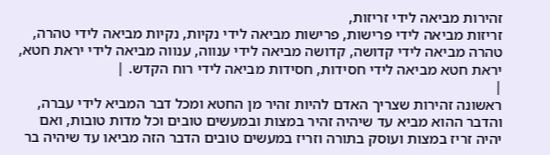זהירות מביאה לידי זריזות,
זריזות מביאה לידי פרישות, פרישות מביאה לידי נקיות, נקיות מביאה לידי טהרה, טהרה מביאה לידי קדושה, קדושה מביאה לידי ענווה, ענווה מביאה לידי יראת חטא, יראת חטא מביאה לידי חסידות, חסידות מביאה לידי רוח הקדש. |
|
ראשונה זהירות שצריך האדם להיות זהיר מן החטא ומכל דבר המביא לידי עברה, והדבר ההוא מביא עד שיהיה זהיר במצות ובמעשים טובים וכל מדות טובות, ואם יהיה זריז במצות ועוסק בתורה וזריז במעשים טובים הדבר הזה מביאו עד שיהיה בר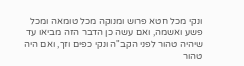ונקי מכל חטא פרוש ומנוקה מכל טומאה ומכל פשע ואשמה, ואם עשה כן הדבר הזה מביאו עד שיהיה טהור לפני הקב"ה ונקי כפים וזך, ואם היה טהור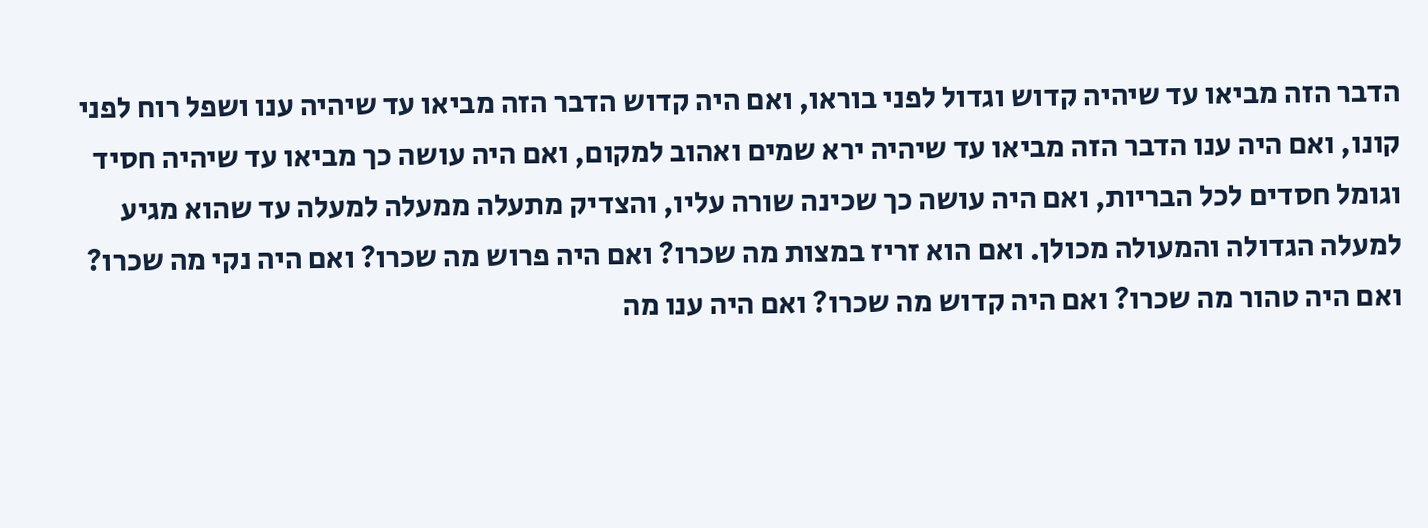הדבר הזה מביאו עד שיהיה קדוש וגדול לפני בוראו, ואם היה קדוש הדבר הזה מביאו עד שיהיה ענו ושפל רוח לפני קונו, ואם היה ענו הדבר הזה מביאו עד שיהיה ירא שמים ואהוב למקום, ואם היה עושה כך מביאו עד שיהיה חסיד וגומל חסדים לכל הבריות, ואם היה עושה כך שכינה שורה עליו, והצדיק מתעלה ממעלה למעלה עד שהוא מגיע למעלה הגדולה והמעולה מכולן. ואם הוא זריז במצות מה שכרו? ואם היה פרוש מה שכרו? ואם היה נקי מה שכרו? ואם היה טהור מה שכרו? ואם היה קדוש מה שכרו? ואם היה ענו מה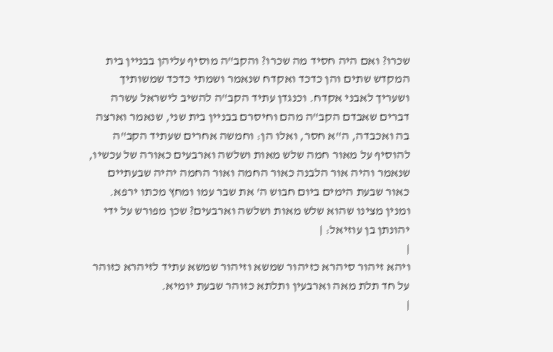שכרו? ואם היה חסיד מה שכרו? והקב"ה מוסיף עליהן בבניין בית המקדש שתים והן כדכד ואקדח שנאמר ושמתי כדכד שמשותיך ושעריך לאבני אקדח. וכנגדן עתיד הקב"ה להשיב לישראל עשרה דברים שאבדם הקב"ה מהם וחיסרם בבניין בית שני, שנאמר וארצה בה ואכבדה, ה"א חסר, ואלו הן: וחמשה אחרים שעתיד הקב"ה להוסיף על מאור חמה שלש מאות ושלשה וארבעים כאורה של עכשיו, שנאמר והיה אור הלבנה כאור החמה ואור החמה יהיה שבעתיים כאור שבעת הימים ביום חבוש ה' את שבר עמו ומחץ מכתו ירפא. ומנין מצינו שהוא שלש מאות ושלשה וארבעים? שכן מפורש על ידי יהונתן בן עוזיאל: |
|
ויהא זיהור סיהרא כזיהור שמשא וזיהור שמשא עתיד לזיהרא כזוהר על חד תלת מאה וארבעין ותלתא כזוהר שבעת יומיא.
|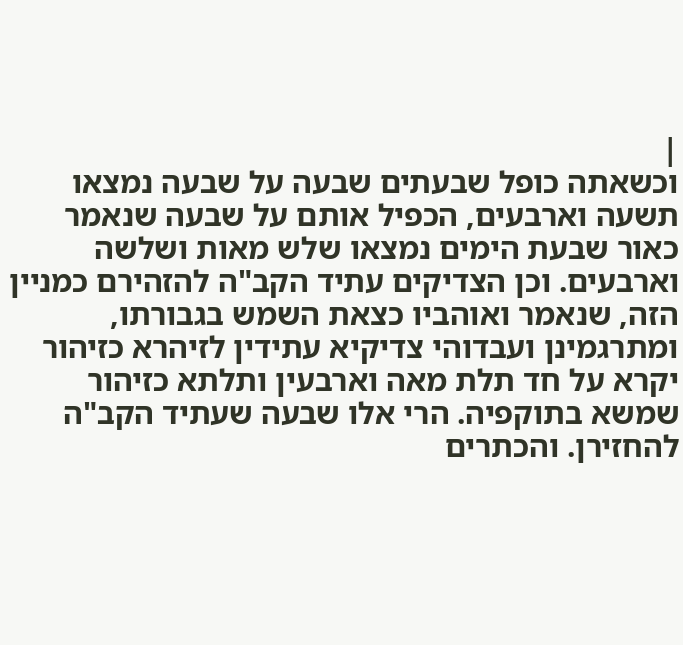|
וכשאתה כופל שבעתים שבעה על שבעה נמצאו תשעה וארבעים, הכפיל אותם על שבעה שנאמר כאור שבעת הימים נמצאו שלש מאות ושלשה וארבעים. וכן הצדיקים עתיד הקב"ה להזהירם כמניין הזה, שנאמר ואוהביו כצאת השמש בגבורתו, ומתרגמינן ועבדוהי צדיקיא עתידין לזיהרא כזיהור יקרא על חד תלת מאה וארבעין ותלתא כזיהור שמשא בתוקפיה. הרי אלו שבעה שעתיד הקב"ה להחזירן. והכתרים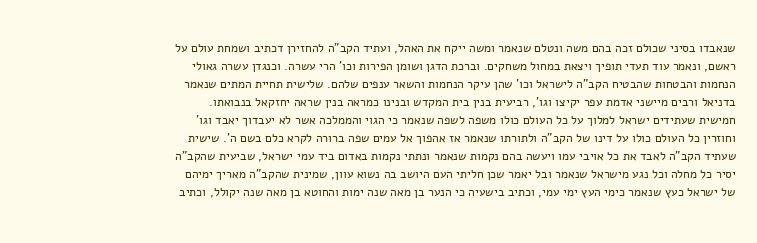שנאבדו בסיני שכולם זכה בהם משה ונטלם שנאמר ומשה ייקח את האהל, ועתיד הקב"ה להחזירן דכתיב ושמחת עולם על ראשם, ונאמר עוד תעדי תופיך ויצאת במחול משחקים. וברכת הדגן ושומן הפירות וכו' הרי עשרה. וכנגדן עשרה גאולי הנחמות והבטחות שהבטיח הקב"ה לישראל וכו' שהן עיקר הנחמות והשאר ענפים שלהם. שלישית תחיית המתים שנאמר בדניאל ורבים מיישני אדמת עפר יקיצו וגו', רביעית בנין בית המקדש ובנינו כמראה בנין שראה יחזקאל בנבואתו. חמישית שעתידים ישראל למלוך על כל העולם כולו משפה לשפה שנאמר כי הגוי והממלכה אשר לא יעבדוך יאבד וגו' וחוזרין כל העולם כולו על דינו של הקב"ה ולתורתו שנאמר אז אהפוך אל עמים שפה ברורה לקרא כלם בשם ה'. שישית שעתיד הקב"ה לאבד את כל אויבי עמו ויעשה בהם נקמות שנאמר ונתתי נקמות באדום ביד עמי ישראל, שביעית שהקב"ה יסיר כל מחלה וכל נגע מישראל שנאמר ובל יאמר שכן חליתי העם היושב בה נשוא עוון, שמינית שהקב"ה מאריך ימיהם של ישראל כעץ שנאמר כימי העץ ימי עמי, וכתיב בישעיה כי הנער בן מאה שנה ימות והחוטא בן מאה שנה יקולל, וכתיב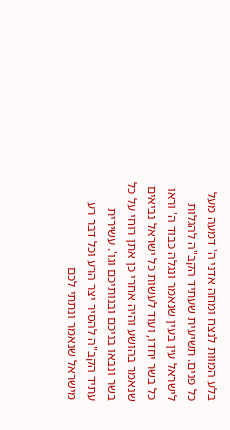בלע המוות לנצח ומחה אדני ה' דמעה מעל כל פנים. תשיעית שעתיד הקב"ה להגלות לישראל עין בעין שנאמר ונגלה כבוד ה' וראו כל בשר יחדו, ועוד לעשות כל ישראל נביאים שנאמר בהושע והיה אחרי כן אתן רוחי על כל בשר ונבאו בניכם ובנותיכם וגו'. עשירית עתיד הקב"ה להסיר יצר הרע וכל דבר רע מישראל שנאמר ונתתי לכם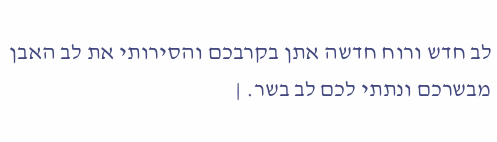לב חדש ורוח חדשה אתן בקרבכם והסירותי את לב האבן מבשרכם ונתתי לכם לב בשר. |